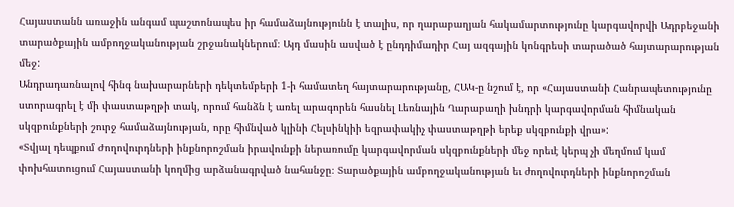Հայաստանն առաջին անգամ պաշտոնապես իր համաձայնությունն է տալիս, որ ղարաբաղյան հակամարտությունը կարգավորվի Ադրբեջանի տարածքային ամբողջականության շրջանակներում։ Այդ մասին ասված է ընդդիմադիր Հայ ազգային կոնգրեսի տարածած հայտարարության մեջ:
Անդրադառնալով հինգ նախարարների դեկտեմբերի 1-ի համատեղ հայտարարությանը, ՀԱԿ-ը նշում է, որ «Հայաստանի Հանրապետությունը ստորագրել է մի փաստաթղթի տակ, որում հանձն է առել արագորեն հասնել Լեռնային Ղարաբաղի խնդրի կարգավորման հիմնական սկզբունքների շուրջ համաձայնության, որը հիմնված կլինի Հելսինկիի եզրափակիչ փաստաթղթի երեք սկզբունքի վրա»:
«Տվյալ դեպքում Ժողովուրդների ինքնորոշման իրավունքի ներառումը կարգավորման սկզբունքների մեջ որեւէ կերպ չի մեղմում կամ փոխհատուցում Հայաստանի կողմից արձանագրված նահանջը։ Տարածքային ամբողջականության եւ ժողովուրդների ինքնորոշման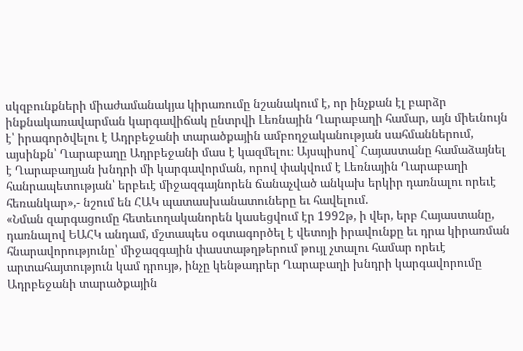սկզբունքների միաժամանակյա կիրառումը նշանակում է, որ ինչքան էլ բարձր ինքնակառավարման կարգավիճակ ընտրվի Լեռնային Ղարաբաղի համար, այն միեւնույն է՝ իրագործվելու է Ադրբեջանի տարածքային ամբողջականության սահմաններում, այսինքն՝ Ղարաբաղը Ադրբեջանի մաս է կազմելու։ Այսպիսով` Հայաստանը համաձայնել է Ղարաբաղյան խնդրի մի կարգավորման, որով փակվում է Լեռնային Ղարաբաղի հանրապետության՝ երբեւէ միջազգայնորեն ճանաչված անկախ երկիր դառնալու որեւէ հեռանկար»,- նշում են ՀԱԿ պատասխանատուները եւ հավելում.
«Նման զարգացումը հետեւողականորեն կասեցվում էր 1992թ, ի վեր, երբ Հայաստանը, դառնալով ԵԱՀԿ անդամ, մշտապես օգտագործել է վետոյի իրավունքը եւ դրա կիրառման հնարավորությունը՝ միջազգային փաստաթղթերում թույլ չտալու համար որեւէ արտահայտություն կամ դրույթ, ինչը կենթադրեր Ղարաբաղի խնդրի կարգավորումը Ադրբեջանի տարածքային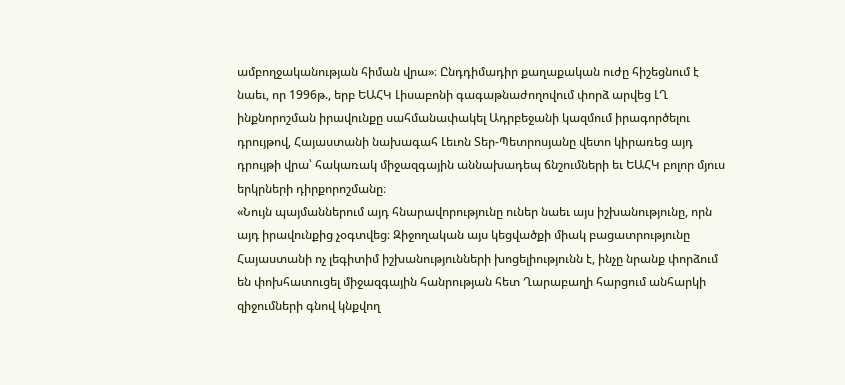ամբողջականության հիման վրա»։ Ընդդիմադիր քաղաքական ուժը հիշեցնում է նաեւ, որ 1996թ., երբ ԵԱՀԿ Լիսաբոնի գագաթնաժողովում փորձ արվեց ԼՂ ինքնորոշման իրավունքը սահմանափակել Ադրբեջանի կազմում իրագործելու դրույթով, Հայաստանի նախագահ Լեւոն Տեր-Պետրոսյանը վետո կիրառեց այդ դրույթի վրա՝ հակառակ միջազգային աննախադեպ ճնշումների եւ ԵԱՀԿ բոլոր մյուս երկրների դիրքորոշմանը։
«Նույն պայմաններում այդ հնարավորությունը ուներ նաեւ այս իշխանությունը, որն այդ իրավունքից չօգտվեց։ Զիջողական այս կեցվածքի միակ բացատրությունը Հայաստանի ոչ լեգիտիմ իշխանությունների խոցելիությունն է, ինչը նրանք փորձում են փոխհատուցել միջազգային հանրության հետ Ղարաբաղի հարցում անհարկի զիջումների գնով կնքվող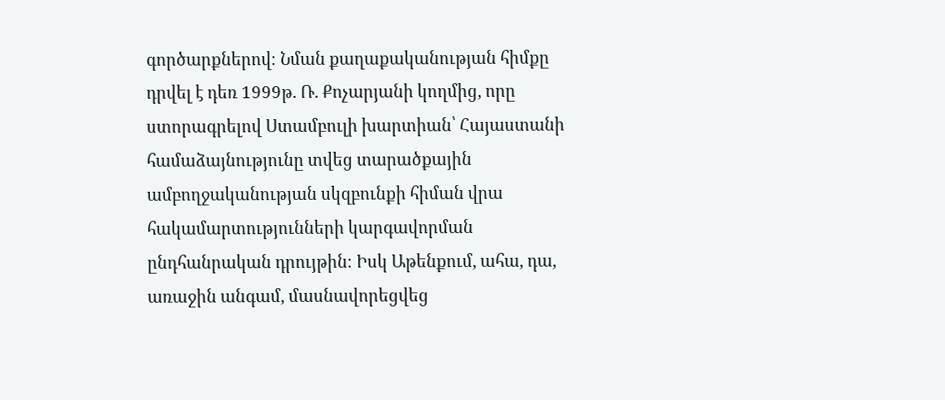գործարքներով։ Նման քաղաքականության հիմքը դրվել է դեռ 1999թ. Ռ. Քոչարյանի կողմից, որը ստորագրելով Ստամբուլի խարտիան՝ Հայաստանի համաձայնությունը տվեց տարածքային ամբողջականության սկզբունքի հիման վրա հակամարտությունների կարգավորման ընդհանրական դրույթին։ Իսկ Աթենքում, ահա, դա, առաջին անգամ, մասնավորեցվեց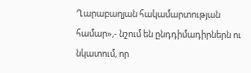Ղարաբաղյան հակամարտության համար»,- նշում են ընդդիմադիրներն ու նկատում, որ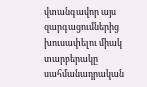վտանգավոր այս զարգացումներից խուսափելու միակ տարբերակը սահմանադրական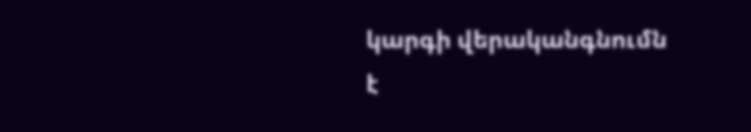կարգի վերականգնումն է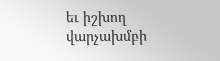եւ իշխող վարչախմբի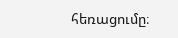հեռացումը։